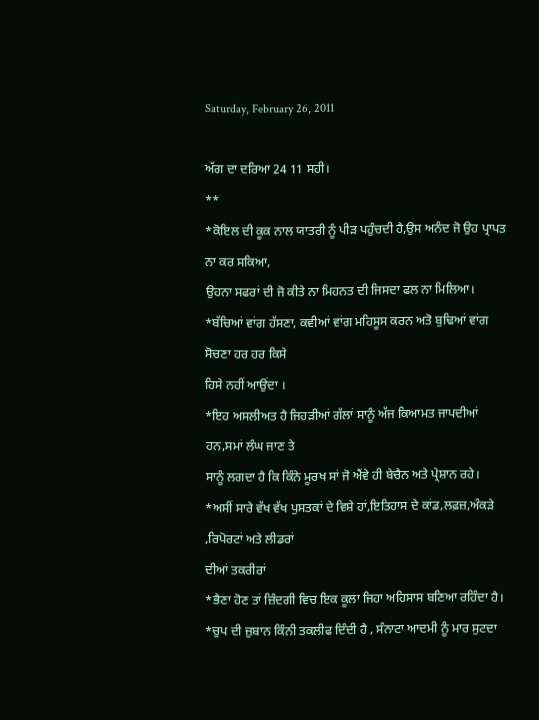Saturday, February 26, 2011

ਅੱਗ ਦਾ ਦਰਿਆ 24 11 ਸਹੀ।
**
*ਕੋਇਲ ਦੀ ਕੂਕ ਨਾਲ ਯਾਤਰੀ ਨੂੰ ਪੀੜ ਪਹੁੰਚਦੀ ਹੈ,ਉਸ ਅਨੰਦ ਜੋ ਉਹ ਪ੍ਰਾਪਤ ਨਾ ਕਰ ਸਕਿਆ,
ਉਹਨਾ ਸਫਰਾਂ ਦੀ ਜੋ ਕੀਤੇ ਨਾ ਮਿਹਨਤ ਦੀ ਜਿਸਦਾ ਫਲ ਨਾ ਮਿਲਿਆ।
*ਬੱਚਿਆਂ ਵਾਂਗ ਹੱਸਣਾ, ਕਵੀਆਂ ਵਾਂਗ ਮਹਿਸੂਸ ਕਰਨ ਅਤੋ ਬੁਢਿਆਂ ਵਾਂਗ ਸੋਚਣਾ ਹਰ ਹਰ ਕਿਸੇ
ਹਿਸੇ ਨਹੀਂ ਆਉਂਦਾ ।
*ਇਹ ਅਸਲੀਅਤ ਹੈ ਜਿਹੜੀਆਂ ਗੱਲਾਂ ਸਾਨੂੰ ਅੱਜ ਕਿਆਮਤ ਜਾਪਦੀਆਂ ਹਨ,ਸਮਾਂ ਲੰਘ ਜਾਣ ਤੇ
ਸਾਨੂੰ ਲਗਦਾ ਹੈ ਕਿ ਕਿੰਨੇ ਮੂਰਖ ਸਾਂ ਜੋ ਐਂਵੇ ਹੀ ਬੇਚੈਨ ਅਤੇ ਪ੍ਰੇਸ਼ਾਨ ਰਹੇ।
*ਅਸੀਂ ਸਾਰੇ ਵੱਖ ਵੱਖ ਪੁਸਤਕਾਂ ਦੇ ਵਿਸ਼ੇ ਹਾਂ,ਇਤਿਹਾਸ ਦੇ ਕਾਂਡ,ਲਫ਼ਜ਼,ਅੰਕੜੇ ,ਰਿਪੋਰਟਾਂ ਅਤੇ ਲੀਡਰਾਂ
ਦੀਆਂ ਤਕਰੀਰਾਂ
*ਭੈਣਾ ਹੋਣ ਤਾਂ ਜ਼ਿੰਦਗੀ ਵਿਚ ਇਕ ਕੂਲਾ ਜਿਹਾ ਅਹਿਸਾਸ ਬਣਿਆ ਰਹਿੰਦਾ ਹੈ।
*ਚੁਪ ਦੀ ਜ਼ੁਬਾਨ ਕਿੰਨੀ ਤਕਲੀਫ ਦਿੰਦੀ ਹੈ , ਸੰਨਾਟਾ ਆਦਮੀ ਨੂੰ ਮਾਰ ਸੁਟਦਾ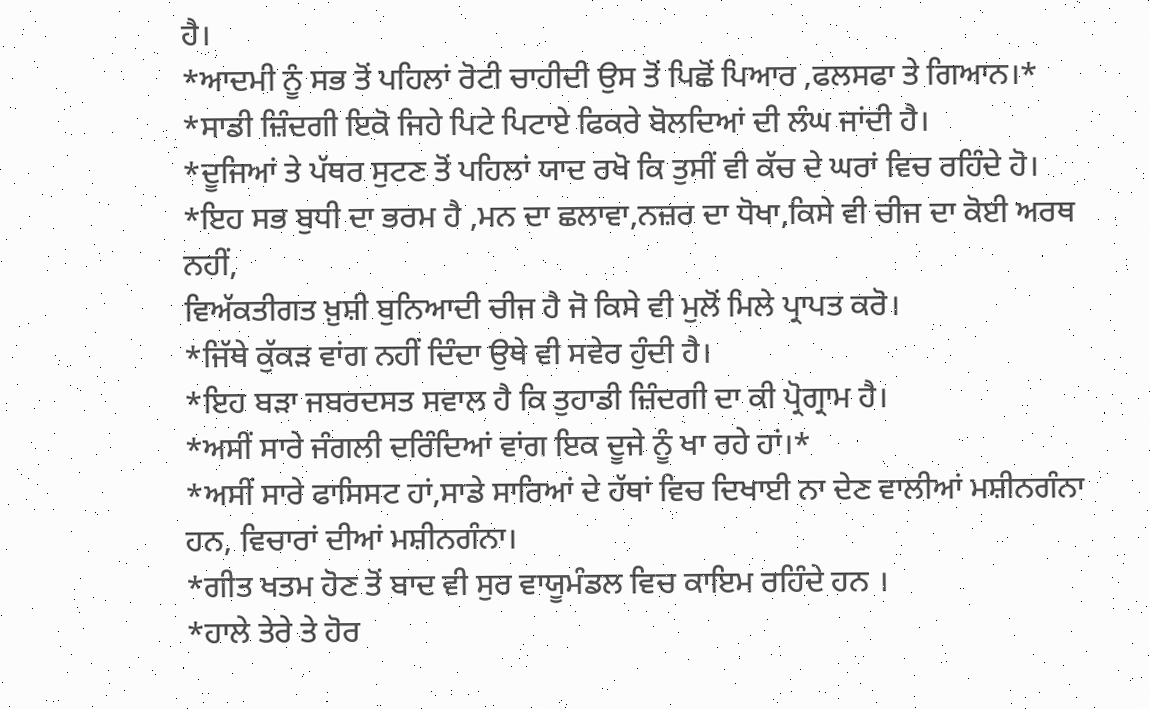ਹੈ।
*ਆਦਮੀ ਨੂੰ ਸਭ ਤੋਂ ਪਹਿਲਾਂ ਰੋਟੀ ਚਾਹੀਦੀ ਉਸ ਤੋਂ ਪਿਛੋਂ ਪਿਆਰ ,ਫਲਸਫਾ ਤੇ ਗਿਆਨ।*
*ਸਾਡੀ ਜ਼ਿੰਦਗੀ ਇਕੋ ਜਿਹੇ ਪਿਟੇ ਪਿਟਾਏ ਫਿਕਰੇ ਬੋਲਦਿਆਂ ਦੀ ਲੰਘ ਜਾਂਦੀ ਹੈ।
*ਦੂਜਿਆਂ ਤੇ ਪੱਥਰ ਸੁਟਣ ਤੋਂ ਪਹਿਲਾਂ ਯਾਦ ਰਖੋ ਕਿ ਤੁਸੀਂ ਵੀ ਕੱਚ ਦੇ ਘਰਾਂ ਵਿਚ ਰਹਿੰਦੇ ਹੋ।
*ਇਹ ਸਭ ਬੁਧੀ ਦਾ ਭਰਮ ਹੈ ,ਮਨ ਦਾ ਛਲਾਵਾ,ਨਜ਼ਰ ਦਾ ਧੋਖਾ,ਕਿਸੇ ਵੀ ਚੀਜ ਦਾ ਕੋਈ ਅਰਥ ਨਹੀਂ,
ਵਿਅੱਕਤੀਗਤ ਖ਼ੁਸ਼ੀ ਬੁਨਿਆਦੀ ਚੀਜ ਹੈ ਜੋ ਕਿਸੇ ਵੀ ਮੁਲੋਂ ਮਿਲੇ ਪ੍ਰਾਪਤ ਕਰੋ।
*ਜਿੱਥੇ ਕੁੱਕੜ ਵਾਂਗ ਨਹੀਂ ਦਿੰਦਾ ਉਥੇ ਵੀ ਸਵੇਰ ਹੁੰਦੀ ਹੈ।
*ਇਹ ਬੜਾ ਜਬਰਦਸਤ ਸਵਾਲ ਹੈ ਕਿ ਤੁਹਾਡੀ ਜ਼ਿੰਦਗੀ ਦਾ ਕੀ ਪ੍ਰੋਗ੍ਰਾਮ ਹੈ।
*ਅਸੀਂ ਸਾਰੇ ਜੰਗਲੀ ਦਰਿੰਦਿਆਂ ਵਾਂਗ ਇਕ ਦੂਜੇ ਨੂੰ ਖਾ ਰਹੇ ਹਾਂ।*
*ਅਸੀਂ ਸਾਰੇ ਫਾਸਿਸਟ ਹਾਂ,ਸਾਡੇ ਸਾਰਿਆਂ ਦੇ ਹੱਥਾਂ ਵਿਚ ਦਿਖਾਈ ਨਾ ਦੇਣ ਵਾਲੀਆਂ ਮਸ਼ੀਨਗੰਨਾ
ਹਨ, ਵਿਚਾਰਾਂ ਦੀਆਂ ਮਸ਼ੀਨਗੰਨਾ।
*ਗੀਤ ਖਤਮ ਹੋਣ ਤੋਂ ਬਾਦ ਵੀ ਸੁਰ ਵਾਯੂਮੰਡਲ ਵਿਚ ਕਾਇਮ ਰਹਿੰਦੇ ਹਨ ।
*ਹਾਲੇ ਤੇਰੇ ਤੇ ਹੋਰ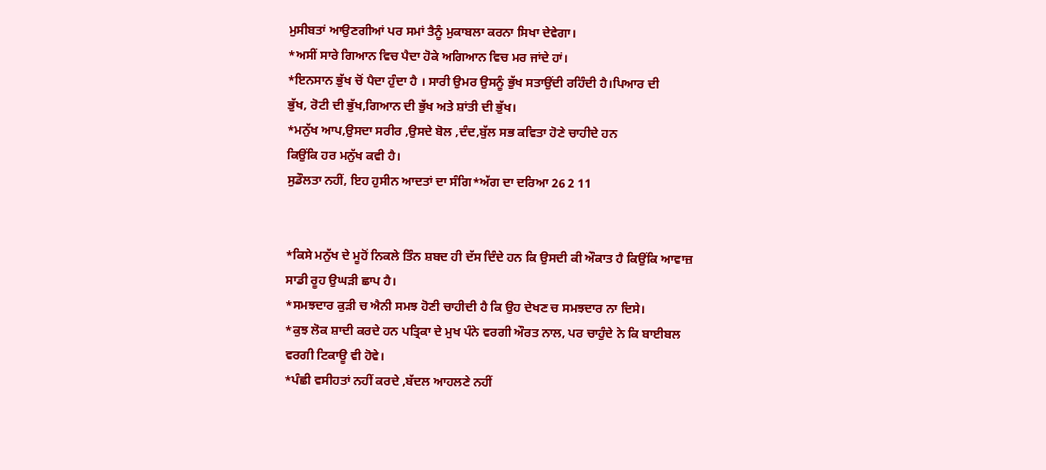ਮੁਸੀਬਤਾਂ ਆਉਣਗੀਆਂ ਪਰ ਸਮਾਂ ਤੈਨੂੰ ਮੁਕਾਬਲਾ ਕਰਨਾ ਸਿਖਾ ਦੇਵੇਗਾ।
*ਅਸੀਂ ਸਾਰੇ ਗਿਆਨ ਵਿਚ ਪੈਦਾ ਹੋਕੇ ਅਗਿਆਨ ਵਿਚ ਮਰ ਜਾਂਦੇ ਹਾਂ।
*ਇਨਸਾਨ ਭੁੱਖ ਚੋਂ ਪੈਦਾ ਹੁੰਦਾ ਹੈ । ਸਾਰੀ ਉਮਰ ਉਸਨੂੰ ਭੁੱਖ ਸਤਾਉਂਦੀ ਰਹਿੰਦੀ ਹੈ।ਪਿਆਰ ਦੀ
ਭੁੱਖ, ਰੋਟੀ ਦੀ ਭੁੱਖ,ਗਿਆਨ ਦੀ ਭੁੱਖ ਅਤੇ ਸ਼ਾਂਤੀ ਦੀ ਭੁੱਖ।
*ਮਨੁੱਖ ਆਪ,ਉਸਦਾ ਸਰੀਰ ,ਉਸਦੇ ਬੋਲ ,ਦੰਦ,ਬੁੱਲ ਸਭ ਕਵਿਤਾ ਹੋਣੇ ਚਾਹੀਦੇ ਹਨ
ਕਿਉਂਕਿ ਹਰ ਮਨੁੱਖ ਕਵੀ ਹੈ।
ਸੁਡੌਲਤਾ ਨਹੀਂ, ਇਹ ਹੁਸੀਨ ਆਦਤਾਂ ਦਾ ਸੰਗਿ*ਅੱਗ ਦਾ ਦਰਿਆ 26 2 11


*ਕਿਸੇ ਮਨੁੱਖ ਦੇ ਮੂਹੋਂ ਨਿਕਲੇ ਤਿੰਨ ਸ਼ਬਦ ਹੀ ਦੱਸ ਦਿੰਦੇ ਹਨ ਕਿ ਉਸਦੀ ਕੀ ਔਕਾਤ ਹੈ ਕਿਉਂਕਿ ਆਵਾਜ਼
ਸਾਡੀ ਰੂਹ ਉਘੜੀ ਛਾਪ ਹੈ।
*ਸਮਝਦਾਰ ਕੁੜੀ ਚ ਐਨੀ ਸਮਝ ਹੋਣੀ ਚਾਹੀਦੀ ਹੈ ਕਿ ਉਹ ਦੇਖਣ ਚ ਸਮਝਦਾਰ ਨਾ ਦਿਸੇ।
*ਕੁਝ ਲੋਕ ਸ਼ਾਦੀ ਕਰਦੇ ਹਨ ਪਤ੍ਰਿਕਾ ਦੇ ਮੁਖ ਪੰਨੇ ਵਰਗੀ ਔਰਤ ਨਾਲ, ਪਰ ਚਾਹੁੰਦੇ ਨੇ ਕਿ ਬਾਈਬਲ
ਵਰਗੀ ਟਿਕਾਊ ਵੀ ਹੋਵੇ।
*ਪੰਛੀ ਵਸੀਹਤਾਂ ਨਹੀਂ ਕਰਦੇ ,ਬੱਦਲ ਆਹਲਣੇ ਨਹੀਂ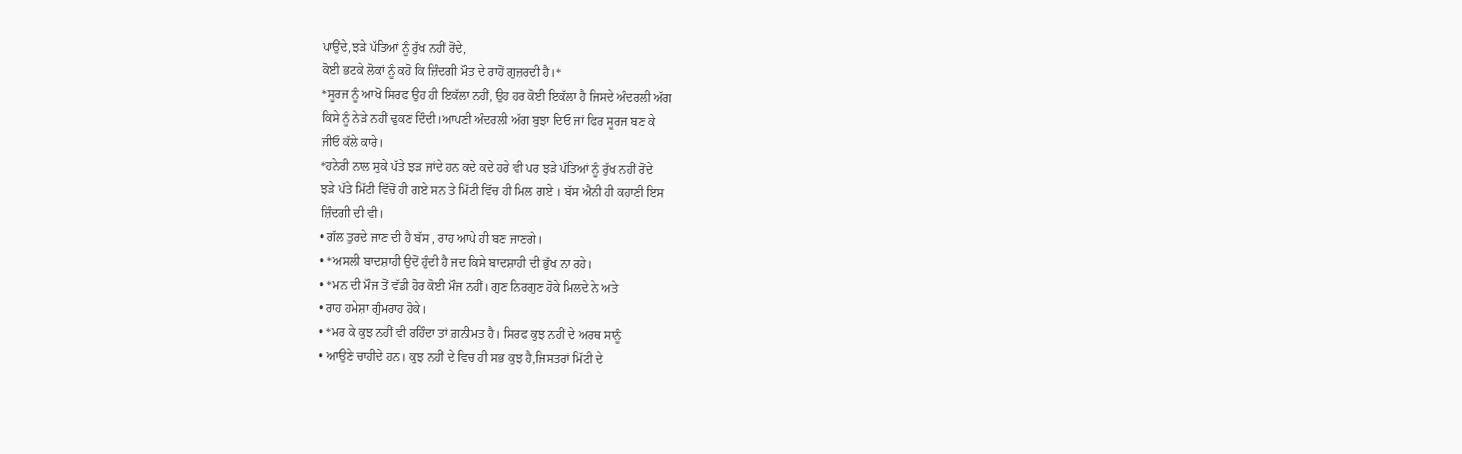ਪਾਉਂਦੇ,ਝੜੇ ਪੱਤਿਆਂ ਨੂੰ ਰੁੱਖ ਨਹੀਂ ਰੋਂਦੇ,
ਕੋਈ ਭਟਕੇ ਲੋਕਾਂ ਨੂੰ ਕਹੋ ਕਿ ਜ਼ਿੰਦਗੀ ਮੌਤ ਦੇ ਰਾਹੋਂ ਗੁਜ਼ਰਦੀ ਹੈ।*
*ਸੂਰਜ ਨੂੰ ਆਖੋ ਸਿਰਫ ਉਹ ਹੀ ਇਕੱਲਾ ਨਹੀਂ, ਉਹ ਹਰ ਕੋਈ ਇਕੱਲਾ ਹੈ ਜਿਸਦੇ ਅੰਦਰਲੀ ਅੱਗ
ਕਿਸੇ ਨੂੰ ਨੇੜੇ ਨਹੀਂ ਢੁਕਣ ਦਿੰਦੀ।ਆਪਣੀ ਅੰਦਰਲੀ ਅੱਗ ਬੁਝਾ ਦਿਓ ਜਾਂ ਫਿਰ ਸੂਰਜ ਬਣ ਕੇ
ਜੀਓ ਕੱਲੇ ਕਾਰੇ।
*ਹਨੇਰੀ ਨਾਲ ਸੁਕੇ ਪੱਤੇ ਝੜ ਜਾਂਦੇ ਹਨ ਕਦੇ ਕਦੇ ਹਰੇ ਵੀ ਪਰ ਝੜੇ ਪੱਤਿਆਂ ਨੂੰ ਰੁੱਖ ਨਹੀਂ ਰੋਂਦੇ
ਝੜੇ ਪੱਤੇ ਮਿੱਟੀ ਵਿੱਚੋਂ ਹੀ ਗਏ ਸਨ ਤੇ ਮਿੱਟੀ ਵਿੱਚ ਹੀ ਮਿਲ ਗਏ । ਬੱਸ ਐਨੀ ਹੀ ਕਹਾਣੀ ਇਸ
ਜ਼ਿੰਦਗੀ ਦੀ ਵੀ।
• ਗੱਲ ਤੁਰਦੇ ਜਾਣ ਦੀ ਹੈ ਬੱਸ , ਰਾਹ ਆਪੇ ਹੀ ਬਣ ਜਾਣਗੇ।
• *ਅਸਲੀ ਬਾਦਸ਼ਾਹੀ ਉਦੋਂ ਹੁੰਦੀ ਹੈ ਜਦ ਕਿਸੇ ਬਾਦਸ਼ਾਹੀ ਦੀ ਭੁੱਖ ਨਾ ਰਹੇ।
• *ਮਨ ਦੀ ਮੌਜ ਤੋਂ ਵੱਡੀ ਹੋਰ ਕੋਈ ਮੌਜ ਨਹੀਂ। ਗੁਣ ਨਿਰਗੁਣ ਹੋਕੇ ਮਿਲਦੇ ਨੇ ਅਤੇ
• ਰਾਹ ਹਮੇਸ਼ਾ ਗੁੰਮਰਾਹ ਹੋਕੇ।
• *ਮਰ ਕੇ ਕੁਝ ਨਹੀਂ ਵੀ ਰਹਿੰਦਾ ਤਾਂ ਗ਼ਨੀਮਤ ਹੈ। ਸਿਰਫ ਕੁਝ ਨਹੀਂ ਦੇ ਅਰਥ ਸਾਨੂੰ
• ਆਉਣੇ ਚਾਹੀਦੇ ਹਨ। ਕੁਝ ਨਹੀਂ ਦੇ ਵਿਚ ਹੀ ਸਭ ਕੁਝ ਹੈ,ਜਿਸਤਰਾਂ ਮਿੱਟੀ ਦੇ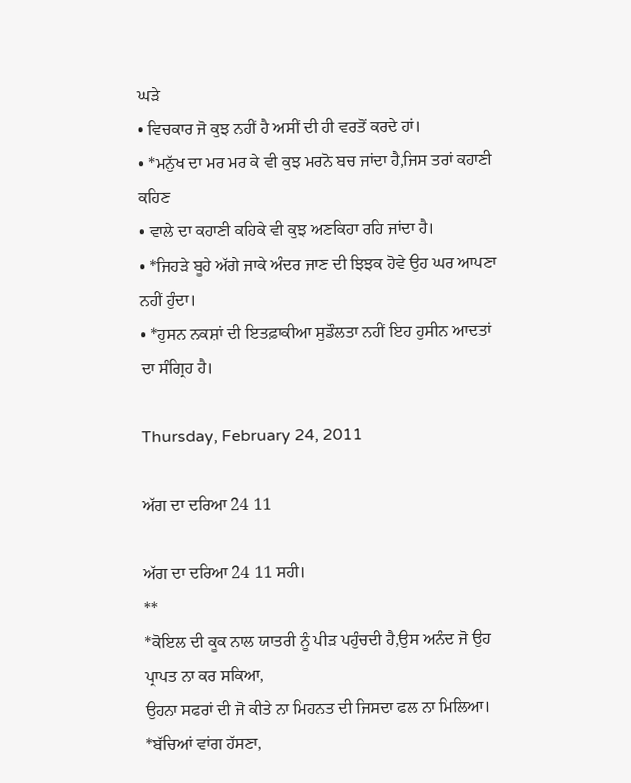ਘੜੇ
• ਵਿਚਕਾਰ ਜੋ ਕੁਝ ਨਹੀਂ ਹੈ ਅਸੀਂ ਦੀ ਹੀ ਵਰਤੋਂ ਕਰਦੇ ਹਾਂ।
• *ਮਨੁੱਖ ਦਾ ਮਰ ਮਰ ਕੇ ਵੀ ਕੁਝ ਮਰਨੋ ਬਚ ਜਾਂਦਾ ਹੈ,ਜਿਸ ਤਰਾਂ ਕਹਾਣੀ ਕਹਿਣ
• ਵਾਲੇ ਦਾ ਕਹਾਣੀ ਕਹਿਕੇ ਵੀ ਕੁਝ ਅਣਕਿਹਾ ਰਹਿ ਜਾਂਦਾ ਹੈ।
• *ਜਿਹੜੇ ਬੂਹੇ ਅੱਗੇ ਜਾਕੇ ਅੰਦਰ ਜਾਣ ਦੀ ਝਿਝਕ ਹੋਵੇ ਉਹ ਘਰ ਆਪਣਾ ਨਹੀਂ ਹੁੰਦਾ।
• *ਹੁਸਨ ਨਕਸ਼ਾਂ ਦੀ ਇਤਫ਼ਾਕੀਆ ਸੁਡੌਲਤਾ ਨਹੀਂ ਇਹ ਹੁਸੀਨ ਆਦਤਾਂ ਦਾ ਸੰਗ੍ਰਿਹ ਹੈ।

Thursday, February 24, 2011

ਅੱਗ ਦਾ ਦਰਿਆ 24 11

ਅੱਗ ਦਾ ਦਰਿਆ 24 11 ਸਹੀ।
**
*ਕੋਇਲ ਦੀ ਕੂਕ ਨਾਲ ਯਾਤਰੀ ਨੂੰ ਪੀੜ ਪਹੁੰਚਦੀ ਹੈ,ਉਸ ਅਨੰਦ ਜੋ ਉਹ ਪ੍ਰਾਪਤ ਨਾ ਕਰ ਸਕਿਆ,
ਉਹਨਾ ਸਫਰਾਂ ਦੀ ਜੋ ਕੀਤੇ ਨਾ ਮਿਹਨਤ ਦੀ ਜਿਸਦਾ ਫਲ ਨਾ ਮਿਲਿਆ।
*ਬੱਚਿਆਂ ਵਾਂਗ ਹੱਸਣਾ,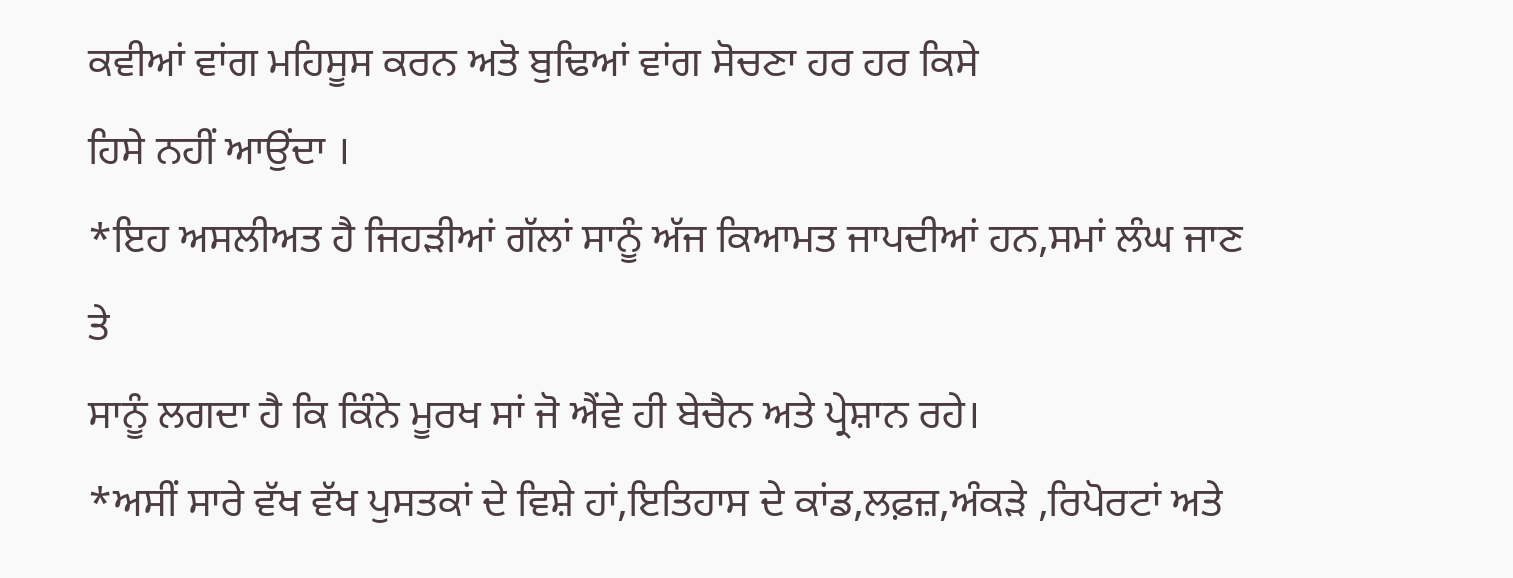ਕਵੀਆਂ ਵਾਂਗ ਮਹਿਸੂਸ ਕਰਨ ਅਤੋ ਬੁਢਿਆਂ ਵਾਂਗ ਸੋਚਣਾ ਹਰ ਹਰ ਕਿਸੇ
ਹਿਸੇ ਨਹੀਂ ਆਉਂਦਾ ।
*ਇਹ ਅਸਲੀਅਤ ਹੈ ਜਿਹੜੀਆਂ ਗੱਲਾਂ ਸਾਨੂੰ ਅੱਜ ਕਿਆਮਤ ਜਾਪਦੀਆਂ ਹਨ,ਸਮਾਂ ਲੰਘ ਜਾਣ ਤੇ
ਸਾਨੂੰ ਲਗਦਾ ਹੈ ਕਿ ਕਿੰਨੇ ਮੂਰਖ ਸਾਂ ਜੋ ਐਂਵੇ ਹੀ ਬੇਚੈਨ ਅਤੇ ਪ੍ਰੇਸ਼ਾਨ ਰਹੇ।
*ਅਸੀਂ ਸਾਰੇ ਵੱਖ ਵੱਖ ਪੁਸਤਕਾਂ ਦੇ ਵਿਸ਼ੇ ਹਾਂ,ਇਤਿਹਾਸ ਦੇ ਕਾਂਡ,ਲਫ਼ਜ਼,ਅੰਕੜੇ ,ਰਿਪੋਰਟਾਂ ਅਤੇ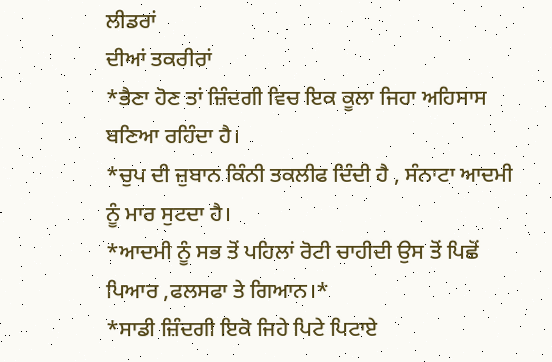ਲੀਡਰਾਂ
ਦੀਆਂ ਤਕਰੀਰਾਂ
*ਭੈਣਾ ਹੋਣ ਤਾਂ ਜ਼ਿੰਦਗੀ ਵਿਚ ਇਕ ਕੂਲਾ ਜਿਹਾ ਅਹਿਸਾਸ ਬਣਿਆ ਰਹਿੰਦਾ ਹੈ।
*ਚੁਪ ਦੀ ਜ਼ੁਬਾਨ ਕਿੰਨੀ ਤਕਲੀਫ ਦਿੰਦੀ ਹੈ , ਸੰਨਾਟਾ ਆਦਮੀ ਨੂੰ ਮਾਰ ਸੁਟਦਾ ਹੈ।
*ਆਦਮੀ ਨੂੰ ਸਭ ਤੋਂ ਪਹਿਲਾਂ ਰੋਟੀ ਚਾਹੀਦੀ ਉਸ ਤੋਂ ਪਿਛੋਂ ਪਿਆਰ ,ਫਲਸਫਾ ਤੇ ਗਿਆਨ।*
*ਸਾਡੀ ਜ਼ਿੰਦਗੀ ਇਕੋ ਜਿਹੇ ਪਿਟੇ ਪਿਟਾਏ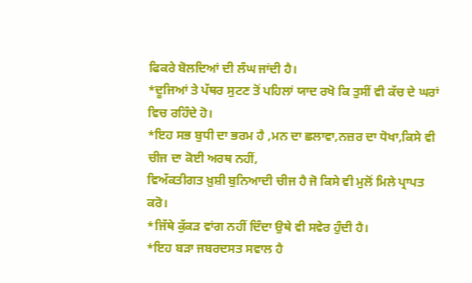ਫਿਕਰੇ ਬੋਲਦਿਆਂ ਦੀ ਲੰਘ ਜਾਂਦੀ ਹੈ।
*ਦੂਜਿਆਂ ਤੇ ਪੱਥਰ ਸੁਟਣ ਤੋਂ ਪਹਿਲਾਂ ਯਾਦ ਰਖੋ ਕਿ ਤੁਸੀਂ ਵੀ ਕੱਚ ਦੇ ਘਰਾਂ ਵਿਚ ਰਹਿੰਦੇ ਹੋ।
*ਇਹ ਸਭ ਬੁਧੀ ਦਾ ਭਰਮ ਹੈ ,ਮਨ ਦਾ ਛਲਾਵਾ,ਨਜ਼ਰ ਦਾ ਧੋਖਾ,ਕਿਸੇ ਵੀ ਚੀਜ ਦਾ ਕੋਈ ਅਰਥ ਨਹੀਂ,
ਵਿਅੱਕਤੀਗਤ ਖ਼ੁਸ਼ੀ ਬੁਨਿਆਦੀ ਚੀਜ ਹੈ ਜੋ ਕਿਸੇ ਵੀ ਮੁਲੋਂ ਮਿਲੇ ਪ੍ਰਾਪਤ ਕਰੋ।
*ਜਿੱਥੇ ਕੁੱਕੜ ਵਾਂਗ ਨਹੀਂ ਦਿੰਦਾ ਉਥੇ ਵੀ ਸਵੇਰ ਹੁੰਦੀ ਹੈ।
*ਇਹ ਬੜਾ ਜਬਰਦਸਤ ਸਵਾਲ ਹੈ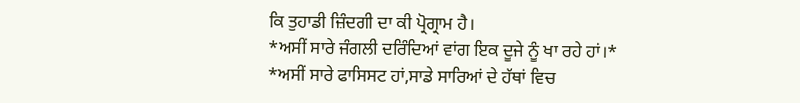ਕਿ ਤੁਹਾਡੀ ਜ਼ਿੰਦਗੀ ਦਾ ਕੀ ਪ੍ਰੋਗ੍ਰਾਮ ਹੈ।
*ਅਸੀਂ ਸਾਰੇ ਜੰਗਲੀ ਦਰਿੰਦਿਆਂ ਵਾਂਗ ਇਕ ਦੂਜੇ ਨੂੰ ਖਾ ਰਹੇ ਹਾਂ।*
*ਅਸੀਂ ਸਾਰੇ ਫਾਸਿਸਟ ਹਾਂ,ਸਾਡੇ ਸਾਰਿਆਂ ਦੇ ਹੱਥਾਂ ਵਿਚ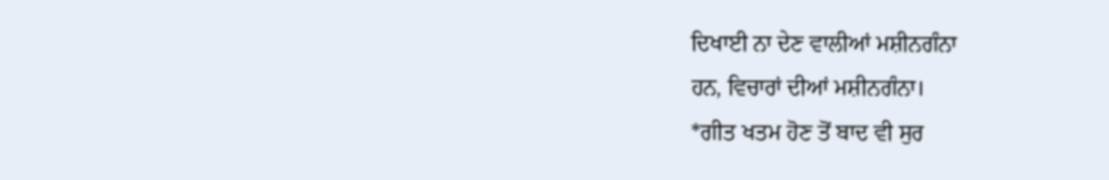ਦਿਖਾਈ ਨਾ ਦੇਣ ਵਾਲੀਆਂ ਮਸ਼ੀਨਗੰਨਾ
ਹਨ, ਵਿਚਾਰਾਂ ਦੀਆਂ ਮਸ਼ੀਨਗੰਨਾ।
*ਗੀਤ ਖਤਮ ਹੋਣ ਤੋਂ ਬਾਦ ਵੀ ਸੁਰ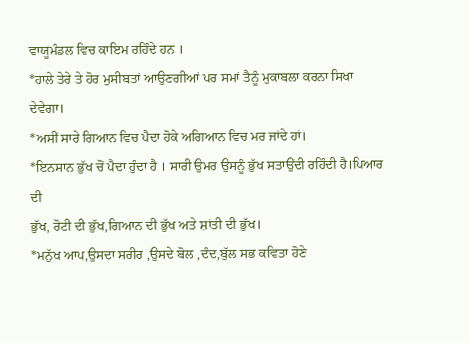ਵਾਯੂਮੰਡਲ ਵਿਚ ਕਾਇਮ ਰਹਿੰਦੇ ਹਨ ।
*ਹਾਲੇ ਤੇਰੇ ਤੇ ਹੋਰ ਮੁਸੀਬਤਾਂ ਆਉਣਗੀਆਂ ਪਰ ਸਮਾਂ ਤੈਨੂੰ ਮੁਕਾਬਲਾ ਕਰਨਾ ਸਿਖਾ ਦੇਵੇਗਾ।
*ਅਸੀਂ ਸਾਰੇ ਗਿਆਨ ਵਿਚ ਪੈਦਾ ਹੋਕੇ ਅਗਿਆਨ ਵਿਚ ਮਰ ਜਾਂਦੇ ਹਾਂ।
*ਇਨਸਾਨ ਭੁੱਖ ਚੋਂ ਪੈਦਾ ਹੁੰਦਾ ਹੈ । ਸਾਰੀ ਉਮਰ ਉਸਨੂੰ ਭੁੱਖ ਸਤਾਉਂਦੀ ਰਹਿੰਦੀ ਹੈ।ਪਿਆਰ ਦੀ
ਭੁੱਖ, ਰੋਟੀ ਦੀ ਭੁੱਖ,ਗਿਆਨ ਦੀ ਭੁੱਖ ਅਤੇ ਸ਼ਾਂਤੀ ਦੀ ਭੁੱਖ।
*ਮਨੁੱਖ ਆਪ,ਉਸਦਾ ਸਰੀਰ ,ਉਸਦੇ ਬੋਲ ,ਦੰਦ,ਬੁੱਲ ਸਭ ਕਵਿਤਾ ਹੋਣੇ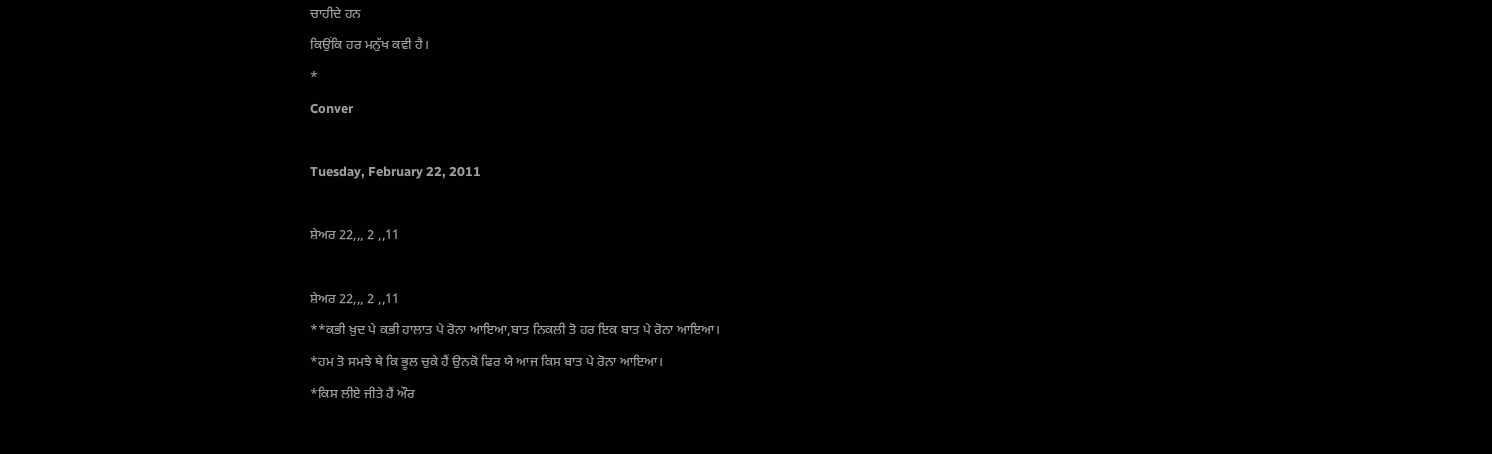ਚਾਹੀਦੇ ਹਨ
ਕਿਉਂਕਿ ਹਰ ਮਨੁੱਖ ਕਵੀ ਹੈ।
*
Conver

Tuesday, February 22, 2011

ਸ਼ੇਅਰ 22,,, 2 ,,11

ਸ਼ੇਅਰ 22,,, 2 ,,11
**ਕਭੀ ਖ਼ੁਦ ਪੇ ਕਭੀ ਹਾਲਾਤ ਪੇ ਰੋਨਾ ਆਇਆ,ਬਾਤ ਨਿਕਲੀ ਤੋ ਹਰ ਇਕ ਬਾਤ ਪੇ ਰੋਨਾ ਆਇਆ।
*ਹਮ ਤੋ ਸਮਝੇ ਥੇ ਕਿ ਭੂਲ ਚੁਕੇ ਹੈਂ ਉਨਕੋ ਫਿਰ ਯੇ ਆਜ ਕਿਸ ਬਾਤ ਪੇ ਰੋਨਾ ਆਇਆ।
*ਕਿਸ ਲੀਏ ਜੀਤੇ ਹੈਂ ਔਰ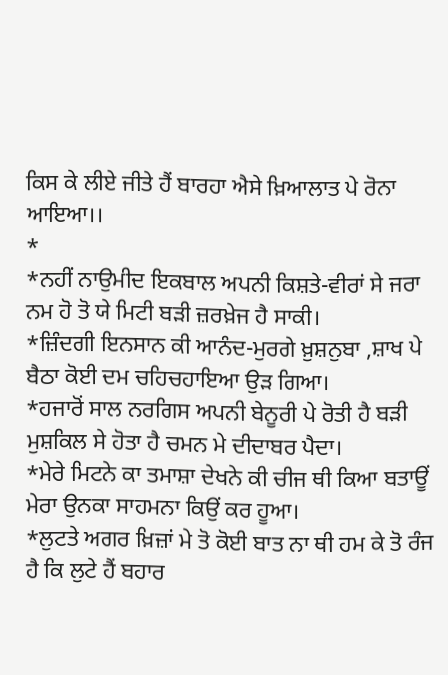ਕਿਸ ਕੇ ਲੀਏ ਜੀਤੇ ਹੈਂ ਬਾਰਹਾ ਐਸੇ ਖ਼ਿਆਲਾਤ ਪੇ ਰੋਨਾ ਆਇਆ।।
*
*ਨਹੀਂ ਨਾਉਮੀਦ ਇਕਬਾਲ ਅਪਨੀ ਕਿਸ਼ਤੇ-ਵੀਰਾਂ ਸੇ ਜਰਾ ਨਮ ਹੋ ਤੋ ਯੇ ਮਿਟੀ ਬੜੀ ਜ਼ਰਖ਼ੇਜ ਹੈ ਸਾਕੀ।
*ਜ਼ਿੰਦਗੀ ਇਨਸਾਨ ਕੀ ਆਨੰਦ-ਮੁਰਗੇ ਖ਼ੁਸ਼ਨੁਬਾ ,ਸ਼ਾਖ ਪੇ ਬੈਠਾ ਕੋਈ ਦਮ ਚਹਿਚਹਾਇਆ ਉੜ ਗਿਆ।
*ਹਜਾਰੋਂ ਸਾਲ ਨਰਗਿਸ ਅਪਨੀ ਬੇਨੂਰੀ ਪੇ ਰੋਤੀ ਹੈ ਬੜੀ ਮੁਸ਼ਕਿਲ ਸੇ ਹੋਤਾ ਹੈ ਚਮਨ ਮੇ ਦੀਦਾਬਰ ਪੈਦਾ।
*ਮੇਰੇ ਮਿਟਨੇ ਕਾ ਤਮਾਸ਼ਾ ਦੇਖਨੇ ਕੀ ਚੀਜ ਥੀ ਕਿਆ ਬਤਾਊਂ ਮੇਰਾ ਉਨਕਾ ਸਾਹਮਨਾ ਕਿਉਂ ਕਰ ਹੂਆ।
*ਲੁਟਤੇ ਅਗਰ ਖ਼ਿਜ਼ਾਂ ਮੇ ਤੋ ਕੋਈ ਬਾਤ ਨਾ ਥੀ ਹਮ ਕੇ ਤੋ ਰੰਜ ਹੈ ਕਿ ਲੁਟੇ ਹੈਂ ਬਹਾਰ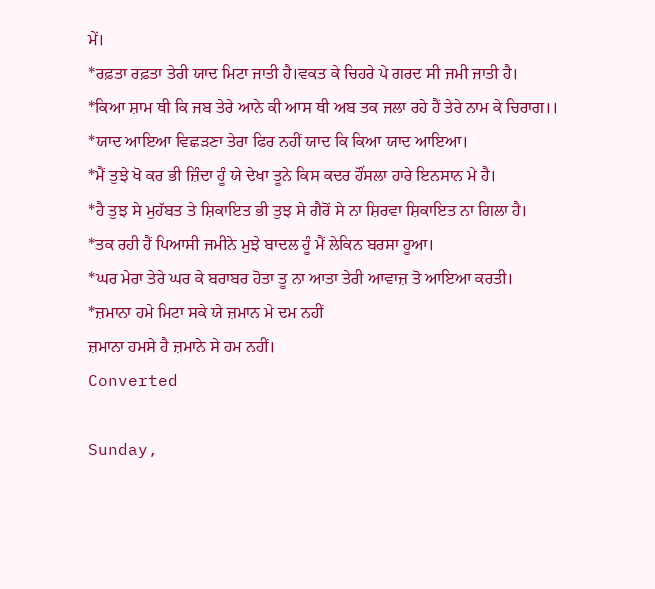ਮੇਂ।
*ਰਫ਼ਤਾ ਰਫ਼ਤਾ ਤੇਰੀ ਯਾਦ ਮਿਟਾ ਜਾਤੀ ਹੈ।ਵਕਤ ਕੇ ਚਿਹਰੇ ਪੇ ਗਰਦ ਸੀ ਜਮੀ ਜਾਤੀ ਹੈ।
*ਕਿਆ ਸ਼ਾਮ ਥੀ ਕਿ ਜਬ ਤੇਰੇ ਆਨੇ ਕੀ ਆਸ ਥੀ ਅਬ ਤਕ ਜਲਾ ਰਹੇ ਹੈਂ ਤੇਰੇ ਨਾਮ ਕੇ ਚਿਰਾਗ।।
*ਯਾਦ ਆਇਆ ਵਿਛੜਣਾ ਤੇਰਾ ਫਿਰ ਨਹੀਂ ਯਾਦ ਕਿ ਕਿਆ ਯਾਦ ਆਇਆ।
*ਮੈਂ ਤੁਝੇ ਖੋ ਕਰ ਭੀ ਜ਼ਿੰਦਾ ਹੂੰ ਯੇ ਦੇਖਾ ਤੂਨੇ ਕਿਸ ਕਦਰ ਹੌਂਸਲਾ ਹਾਰੇ ਇਨਸਾਨ ਮੇ ਹੈ।
*ਹੈ ਤੁਝ ਸੇ ਮੁਹੱਬਤ ਤੇ ਸ਼ਿਕਾਇਤ ਭੀ ਤੁਝ ਸੇ ਗੈਰੋਂ ਸੇ ਨਾ ਸ਼ਿਰਵਾ ਸ਼ਿਕਾਇਤ ਨਾ ਗਿਲਾ ਹੈ।
*ਤਕ ਰਹੀ ਹੈਂ ਪਿਆਸੀ ਜਮੀਨੇ ਮੁਝੇ ਬਾਦਲ ਹੂੰ ਮੈਂ ਲੇਕਿਨ ਬਰਸਾ ਹੂਆ।
*ਘਰ ਮੇਰਾ ਤੇਰੇ ਘਰ ਕੇ ਬਰਾਬਰ ਹੋਤਾ ਤੂ ਨਾ ਆਤਾ ਤੇਰੀ ਆਵਾਜ਼ ਤੋ ਆਇਆ ਕਰਤੀ।
*ਜ਼ਮਾਨਾ ਹਮੇ ਮਿਟਾ ਸਕੇ ਯੇ ਜ਼ਮਾਨ ਮੇ ਦਮ ਨਹੀਂ
ਜ਼ਮਾਨਾ ਹਮਸੇ ਹੈ ਜ਼ਮਾਨੇ ਸੇ ਹਮ ਨਹੀਂ।
Converted

Sunday,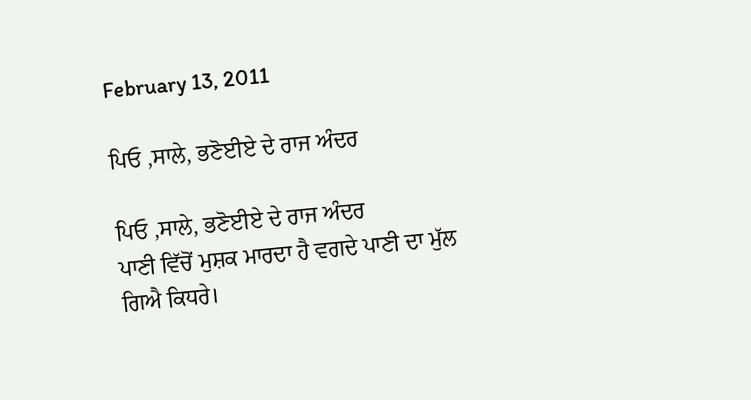February 13, 2011

ਪਿਓ ,ਸਾਲੇ, ਭਣੋਈਏ ਦੇ ਰਾਜ ਅੰਦਰ

ਪਿਓ ,ਸਾਲੇ, ਭਣੋਈਏ ਦੇ ਰਾਜ ਅੰਦਰ
ਪਾਣੀ ਵਿੱਚੋਂ ਮੁਸ਼ਕ ਮਾਰਦਾ ਹੈ ਵਗਦੇ ਪਾਣੀ ਦਾ ਮੁੱਲ ਗਿਐ ਕਿਧਰੇ।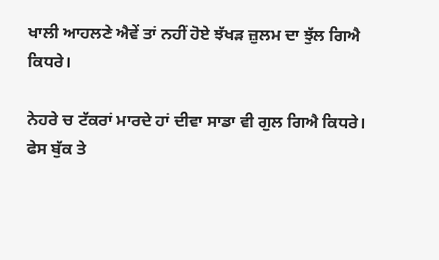ਖਾਲੀ ਆਹਲਣੇ ਐਵੇਂ ਤਾਂ ਨਹੀਂ ਹੋਏ ਝੱਖੜ ਜ਼ੁਲਮ ਦਾ ਝੁੱਲ ਗਿਐ ਕਿਧਰੇ।

ਨੇਹਰੇ ਚ ਟੱਕਰਾਂ ਮਾਰਦੇ ਹਾਂ ਦੀਵਾ ਸਾਡਾ ਵੀ ਗੁਲ ਗਿਐ ਕਿਧਰੇ।
ਫੇਸ ਬੁੱਕ ਤੇ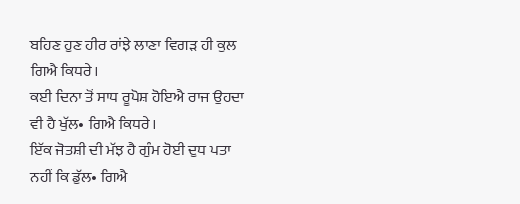ਬਹਿਣ ਹੁਣ ਹੀਰ ਰਾਂਝੇ ਲਾਣਾ ਵਿਗੜ ਹੀ ਕੁਲ ਗਿਐ ਕਿਧਰੇ।
ਕਈ ਦਿਨਾ ਤੋਂ ਸਾਧ ਰੂਪੋਸ਼ ਹੋਇਐ ਰਾਜ ਉਹਦਾ ਵੀ ਹੈ ਖੁੱਲ• ਗਿਐ ਕਿਧਰੇ।
ਇੱਕ ਜੋਤਸ਼ੀ ਦੀ ਮੱਝ ਹੈ ਗੁੰਮ ਹੋਈ ਦੁਧ ਪਤਾ ਨਹੀਂ ਕਿ ਡੁੱਲ• ਗਿਐ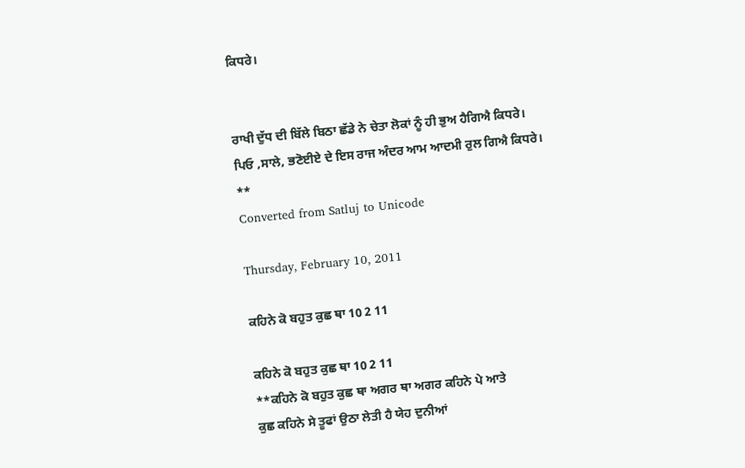ਕਿਧਰੇ।


ਰਾਖੀ ਦੁੱਧ ਦੀ ਬਿੱਲੇ ਬਿਠਾ ਛੱਡੇ ਨੇ ਚੇਤਾ ਲੋਕਾਂ ਨੂੰ ਹੀ ਭੁਅ ਹੈਗਿਐ ਕਿਧਰੇ।
ਪਿਓ ,ਸਾਲੇ, ਭਣੋਈਏ ਦੇ ਇਸ ਰਾਜ ਅੰਦਰ ਆਮ ਆਦਮੀ ਰੁਲ ਗਿਐ ਕਿਧਰੇ।
**
Converted from Satluj to Unicode

Thursday, February 10, 2011

ਕਹਿਨੇ ਕੋ ਬਹੁਤ ਕੁਛ ਥਾ 10 2 11

ਕਹਿਨੇ ਕੋ ਬਹੁਤ ਕੁਛ ਥਾ 10 2 11
**ਕਹਿਨੇ ਕੋ ਬਹੁਤ ਕੁਛ ਥਾ ਅਗਰ ਥਾ ਅਗਰ ਕਹਿਨੇ ਪੇ ਆਤੇ
ਕੁਛ ਕਹਿਨੇ ਸੇ ਤੂਫਾਂ ਉਠਾ ਲੇਤੀ ਹੈ ਯੇਹ ਦੁਨੀਆਂ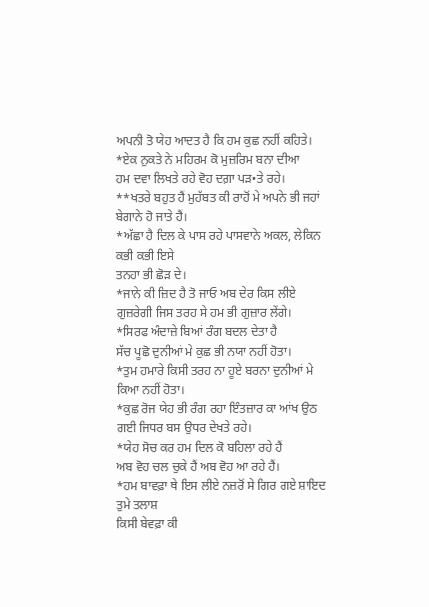ਅਪਨੀ ਤੋ ਯੇਹ ਆਦਤ ਹੈ ਕਿ ਹਮ ਕੁਛ ਨਹੀਂ ਕਹਿਤੇ।
*ਏਕ ਨੁਕਤੇ ਨੇ ਮਹਿਰਮ ਕੋ ਮੁਜ਼ਰਿਮ ਬਨਾ ਦੀਆ
ਹਮ ਦਵਾ ਲਿਖਤੇ ਰਹੇ ਵੋਹ ਦਗ਼ਾ ਪੜ•ਤੇ ਰਹੇ।
**ਖਤਰੇ ਬਹੁਤ ਹੈਂ ਮੁਹੱਬਤ ਕੀ ਰਾਹੋਂ ਮੇ ਅਪਨੇ ਭੀ ਜਹਾਂ ਬੇਗਾਨੇ ਹੋ ਜਾਤੇ ਹੈਂ।
*ਅੱਛਾ ਹੈ ਦਿਲ ਕੇ ਪਾਸ ਰਹੇ ਪਾਸਵਾਨੇ ਅਕਲ, ਲੇਕਿਨ ਕਭੀ ਕਭੀ ਇਸੇ
ਤਨਹਾ ਭੀ ਛੋੜ ਦੇ।
*ਜਾਨੇ ਕੀ ਜ਼ਿਦ ਹੈ ਤੋ ਜਾਓ ਅਬ ਦੇਰ ਕਿਸ ਲੀਏ
ਗੁਜ਼ਰੇਗੀ ਜਿਸ ਤਰਹ ਸੇ ਹਮ ਭੀ ਗੁਜ਼ਾਰ ਲੇਂਗੇ।
*ਸਿਰਫ ਅੰਦਾਜ਼ੇ ਬਿਆਂ ਰੰਗ ਬਦਲ ਦੇਤਾ ਹੈ
ਸੱਚ ਪੂਛੋ ਦੁਨੀਆਂ ਮੇ ਕੁਛ ਭੀ ਨਯਾ ਨਹੀਂ ਹੋਤਾ।
*ਤੁਮ ਹਮਾਰੇ ਕਿਸੀ ਤਰਹ ਨਾ ਹੂਏ ਬਰਨਾ ਦੁਨੀਆਂ ਮੇ ਕਿਆ ਨਹੀਂ ਹੋਤਾ।
*ਕੁਛ ਰੋਜ ਯੇਹ ਭੀ ਰੰਗ ਰਹਾ ਇੰਤਜ਼ਾਰ ਕਾ ਆਂਖ ਉਠ ਗਈ ਜਿਧਰ ਬਸ ਉਧਰ ਦੇਖਤੇ ਰਹੇ।
*ਯੇਹ ਸੋਚ ਕਰ ਹਮ ਦਿਲ ਕੋ ਬਹਿਲਾ ਰਹੇ ਹੈਂ
ਅਬ ਵੋਹ ਚਲ ਚੁਕੇ ਹੈਂ ਅਬ ਵੋਹ ਆ ਰਹੇ ਹੈਂ।
*ਹਮ ਬਾਵਫ਼ਾ ਥੇ ਇਸ ਲੀਏ ਨਜ਼ਰੋਂ ਸੇ ਗਿਰ ਗਏ ਸ਼ਾਇਦ ਤੁਮੇ ਤਲਾਸ਼
ਕਿਸੀ ਬੇਵਫ਼ਾ ਕੀ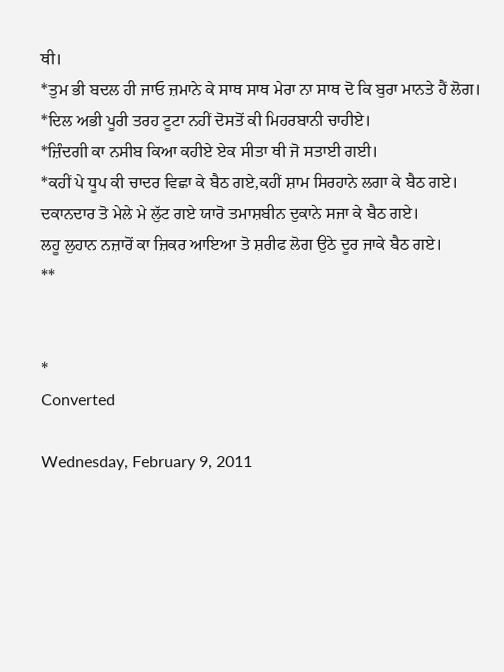ਥੀ।
*ਤੁਮ ਭੀ ਬਦਲ ਹੀ ਜਾਓ ਜ਼ਮਾਨੇ ਕੇ ਸਾਥ ਸਾਥ ਮੇਰਾ ਨਾ ਸਾਥ ਦੋ ਕਿ ਬੁਰਾ ਮਾਨਤੇ ਹੈਂ ਲੋਗ।
*ਦਿਲ ਅਭੀ ਪੂਰੀ ਤਰਹ ਟੂਟਾ ਨਹੀਂ ਦੋਸਤੋਂ ਕੀ ਮਿਹਰਬਾਨੀ ਚਾਹੀਏ।
*ਜ਼ਿੰਦਗੀ ਕਾ ਨਸੀਬ ਕਿਆ ਕਹੀਏ ਏਕ ਸੀਤਾ ਥੀ ਜੋ ਸਤਾਈ ਗਈ।
*ਕਹੀਂ ਪੇ ਧੂਪ ਕੀ ਚਾਦਰ ਵਿਛਾ ਕੇ ਬੈਠ ਗਏ,ਕਹੀਂ ਸ਼ਾਮ ਸਿਰਹਾਨੇ ਲਗਾ ਕੇ ਬੈਠ ਗਏ।
ਦਕਾਨਦਾਰ ਤੋ ਮੇਲੇ ਮੇ ਲੁੱਟ ਗਏ ਯਾਰੋ ਤਮਾਸ਼ਬੀਨ ਦੁਕਾਨੇ ਸਜਾ ਕੇ ਬੈਠ ਗਏ।
ਲਹੂ ਲੁਹਾਨ ਨਜ਼ਾਰੋਂ ਕਾ ਜ਼ਿਕਰ ਆਇਆ ਤੋ ਸ਼ਰੀਫ ਲੋਗ ਉਠੇ ਦੂਰ ਜਾਕੇ ਬੈਠ ਗਏ।
**


*
Converted

Wednesday, February 9, 2011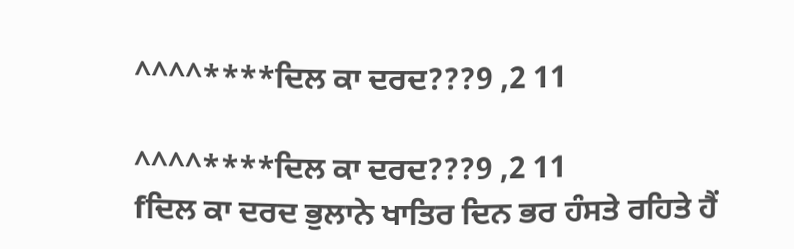^^^^****ਦਿਲ ਕਾ ਦਰਦ???9 ,2 11

^^^^****ਦਿਲ ਕਾ ਦਰਦ???9 ,2 11
fਦਿਲ ਕਾ ਦਰਦ ਭੁਲਾਨੇ ਖਾਤਿਰ ਦਿਨ ਭਰ ਹੰਸਤੇ ਰਹਿਤੇ ਹੈਂ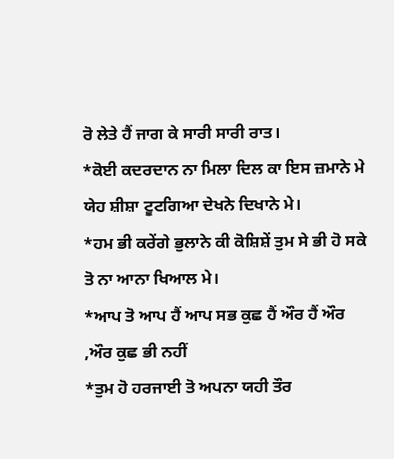ਰੋ ਲੇਤੇ ਹੈਂ ਜਾਗ ਕੇ ਸਾਰੀ ਸਾਰੀ ਰਾਤ।
*ਕੋਈ ਕਦਰਦਾਨ ਨਾ ਮਿਲਾ ਦਿਲ ਕਾ ਇਸ ਜ਼ਮਾਨੇ ਮੇ
ਯੇਹ ਸ਼ੀਸ਼ਾ ਟੂਟਗਿਆ ਦੇਖਨੇ ਦਿਖਾਨੇ ਮੇ।
*ਹਮ ਭੀ ਕਰੇਂਗੇ ਭੁਲਾਨੇ ਕੀ ਕੋਸ਼ਿਸ਼ੇਂ ਤੁਮ ਸੇ ਭੀ ਹੋ ਸਕੇ ਤੋ ਨਾ ਆਨਾ ਖਿਆਲ ਮੇ।
*ਆਪ ਤੋ ਆਪ ਹੈਂ ਆਪ ਸਭ ਕੁਛ ਹੈਂ ਔਰ ਹੈਂ ਔਰ ,ਔਰ ਕੁਛ ਭੀ ਨਹੀਂ
*ਤੁਮ ਹੋ ਹਰਜਾਈ ਤੋ ਅਪਨਾ ਯਹੀ ਤੌਰ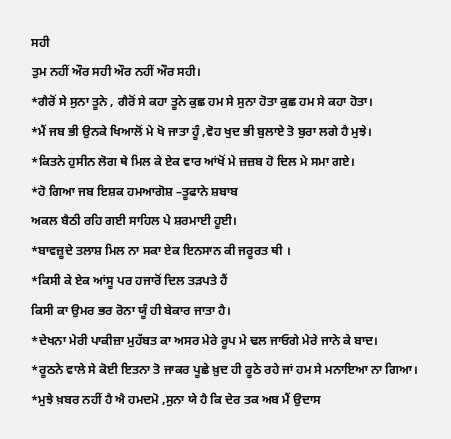ਸਹੀ
ਤੁਮ ਨਹੀਂ ਔਰ ਸਹੀ ਔਰ ਨਹੀਂ ਔਰ ਸਹੀ।
*ਗੈਰੋਂ ਸੇ ਸੁਨਾ ਤੂਨੇ , ਗੈਰੋਂ ਸੇ ਕਹਾ ਤੂਨੇ ਕੁਛ ਹਮ ਸੇ ਸੁਨਾ ਹੋਤਾ ਕੁਛ ਹਮ ਸੇ ਕਹਾ ਹੋਤਾ।
*ਮੈਂ ਜਬ ਭੀ ਉਨਕੇ ਖਿਆਲੋਂ ਮੇ ਖੋ ਜਾਤਾ ਹੂੰ ,ਵੋਹ ਖੁਦ ਭੀ ਬੁਲਾਏ ਤੋ ਬੁਰਾ ਲਗੇ ਹੈ ਮੁਝੇ।
*ਕਿਤਨੇ ਹੁਸੀਨ ਲੋਗ ਥੇ ਮਿਲ ਕੇ ਏਕ ਵਾਰ ਆਂਖੋਂ ਮੇ ਜ਼ਜ਼ਬ ਹੋ ਦਿਲ ਮੇ ਸਮਾ ਗਏ।
*ਹੋ ਗਿਆ ਜਬ ਇਸ਼ਕ ਹਮਆਗੋਸ਼ –ਤੂਫਾਨੇ ਸ਼ਬਾਬ
ਅਕਲ ਬੈਠੀ ਰਹਿ ਗਈ ਸਾਹਿਲ ਪੇ ਸ਼ਰਮਾਈ ਹੂਈ।
*ਬਾਵਜ਼ੂਦੇ ਤਲਾਸ਼ ਮਿਲ ਨਾ ਸਕਾ ਏਕ ਇਨਸਾਨ ਕੀ ਜਰੂਰਤ ਥੀ ।
*ਕਿਸੀ ਕੇ ਏਕ ਆਂਸੂ ਪਰ ਹਜਾਰੋਂ ਦਿਲ ਤੜਪਤੇ ਹੈਂ
ਕਿਸੀ ਕਾ ਉਮਰ ਭਰ ਰੋਨਾ ਯੂੰ ਹੀ ਬੇਕਾਰ ਜਾਤਾ ਹੈ।
*ਦੇਖਨਾ ਮੇਰੀ ਪਾਕੀਜ਼ਾ ਮੁਹੱਬਤ ਕਾ ਅਸਰ ਮੇਰੇ ਰੂਪ ਮੇ ਢਲ ਜਾਓਗੇ ਮੇਰੇ ਜਾਨੇ ਕੇ ਬਾਦ।
*ਰੂਠਨੇ ਵਾਲੇ ਸੇ ਕੋਈ ਇਤਨਾ ਤੋ ਜਾਕਰ ਪੂਛੇ ਖ਼ੁਦ ਹੀ ਰੂਠੇ ਰਹੇ ਜਾਂ ਹਮ ਸੇ ਮਨਾਇਆ ਨਾ ਗਿਆ।
*ਮੁਝੇ ਖ਼ਬਰ ਨਹੀਂ ਹੈ ਐ ਹਮਦਮੋ ,ਸੁਨਾ ਯੇ ਹੈ ਕਿ ਦੇਰ ਤਕ ਅਬ ਮੈਂ ਉਦਾਸ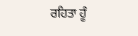ਰਹਿਤਾ ਹੂੰ